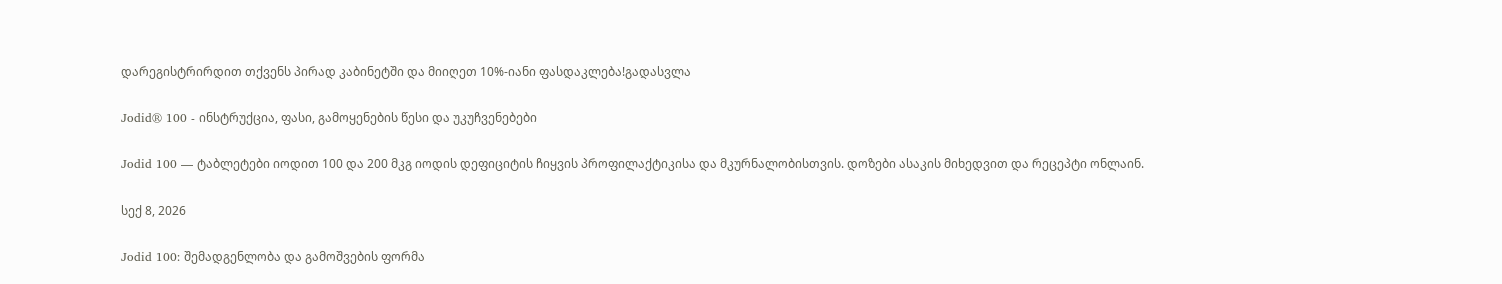დარეგისტრირდით თქვენს პირად კაბინეტში და მიიღეთ 10%-იანი ფასდაკლება!გადასვლა

Jodid® 100 - ინსტრუქცია, ფასი, გამოყენების წესი და უკუჩვენებები

Jodid 100 — ტაბლეტები იოდით 100 და 200 მკგ იოდის დეფიციტის ჩიყვის პროფილაქტიკისა და მკურნალობისთვის. დოზები ასაკის მიხედვით და რეცეპტი ონლაინ.

სექ 8, 2026

Jodid 100: შემადგენლობა და გამოშვების ფორმა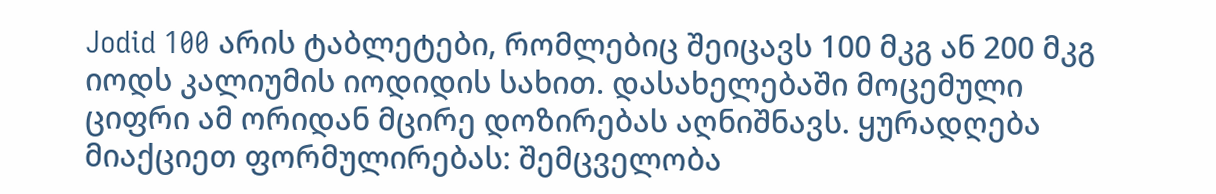Jodid 100 არის ტაბლეტები, რომლებიც შეიცავს 100 მკგ ან 200 მკგ იოდს კალიუმის იოდიდის სახით. დასახელებაში მოცემული ციფრი ამ ორიდან მცირე დოზირებას აღნიშნავს. ყურადღება მიაქციეთ ფორმულირებას: შემცველობა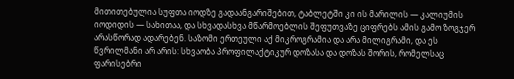მითითებულია სუფთა იოდზე გადაანგარიშებით, ტაბლეტში კი ის მარილის — კალიუმის იოდიდის — სახითაა, და სხვადასხვა მწარმოებლის შეფუთვაზე ციფრებს ამის გამო ზოგჯერ არასწორად ადარებენ. საზომი ერთეული აქ მიკროგრამია და არა მილიგრამი, და ეს წვრილმანი არ არის: სხვაობა პროფილაქტიკურ დოზასა და დოზას შორის, რომელსაც ფარისებრი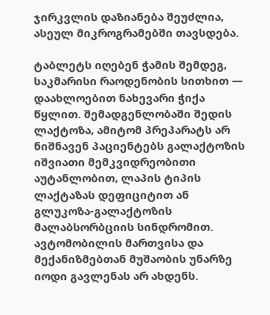ჯირკვლის დაზიანება შეუძლია, ასეულ მიკროგრამებში თავსდება.

ტაბლეტს იღებენ ჭამის შემდეგ, საკმარისი რაოდენობის სითხით — დაახლოებით ნახევარი ჭიქა წყლით. შემადგენლობაში შედის ლაქტოზა, ამიტომ პრეპარატს არ ნიშნავენ პაციენტებს გალაქტოზის იშვიათი მემკვიდრეობითი აუტანლობით, ლაპის ტიპის ლაქტაზას დეფიციტით ან გლუკოზა-გალაქტოზის მალაბსორბციის სინდრომით. ავტომობილის მართვისა და მექანიზმებთან მუშაობის უნარზე იოდი გავლენას არ ახდენს.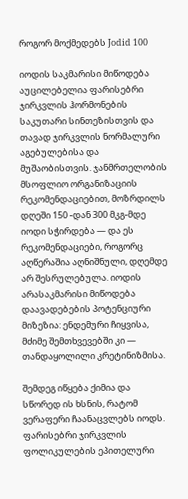როგორ მოქმედებს Jodid 100

იოდის საკმარისი მიწოდება აუცილებელია ფარისებრი ჯირკვლის ჰორმონების საკუთარი სინთეზისთვის და თავად ჯირკვლის ნორმალური აგებულებისა და მუშაობისთვის. ჯანმრთელობის მსოფლიო ორგანიზაციის რეკომენდაციებით, მოზრდილს დღეში 150 -დან 300 მკგ-მდე იოდი სჭირდება — და ეს რეკომენდაციები, როგორც აღწერაშია აღნიშნული, დღემდე არ შესრულებულა. იოდის არასაკმარისი მიწოდება დაავადებების პოტენციური მიზეზია: ენდემური ჩიყვისა, მძიმე შემთხვევებში კი — თანდაყოლილი კრეტინიზმისა.

შემდეგ იწყება ქიმია და სწორედ ის ხსნის, რატომ ვერაფერი ჩაანაცვლებს იოდს. ფარისებრი ჯირკვლის ფოლიკულების ეპითელური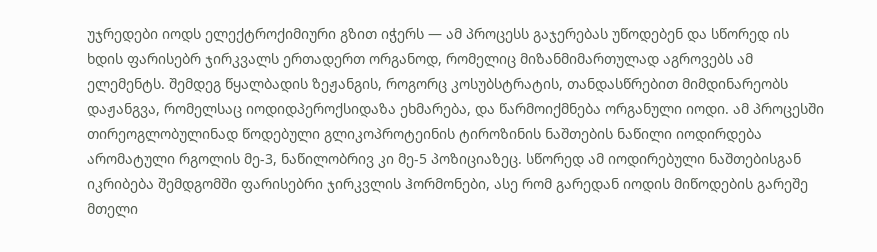უჯრედები იოდს ელექტროქიმიური გზით იჭერს — ამ პროცესს გაჯერებას უწოდებენ და სწორედ ის ხდის ფარისებრ ჯირკვალს ერთადერთ ორგანოდ, რომელიც მიზანმიმართულად აგროვებს ამ ელემენტს. შემდეგ წყალბადის ზეჟანგის, როგორც კოსუბსტრატის, თანდასწრებით მიმდინარეობს დაჟანგვა, რომელსაც იოდიდპეროქსიდაზა ეხმარება, და წარმოიქმნება ორგანული იოდი. ამ პროცესში თირეოგლობულინად წოდებული გლიკოპროტეინის ტიროზინის ნაშთების ნაწილი იოდირდება არომატული რგოლის მე-3, ნაწილობრივ კი მე-5 პოზიციაზეც. სწორედ ამ იოდირებული ნაშთებისგან იკრიბება შემდგომში ფარისებრი ჯირკვლის ჰორმონები, ასე რომ გარედან იოდის მიწოდების გარეშე მთელი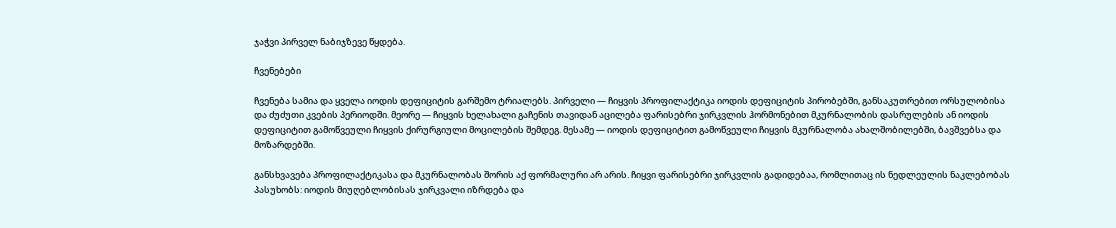ჯაჭვი პირველ ნაბიჯზევე წყდება.

ჩვენებები

ჩვენება სამია და ყველა იოდის დეფიციტის გარშემო ტრიალებს. პირველი — ჩიყვის პროფილაქტიკა იოდის დეფიციტის პირობებში, განსაკუთრებით ორსულობისა და ძუძუთი კვების პერიოდში. მეორე — ჩიყვის ხელახალი გაჩენის თავიდან აცილება ფარისებრი ჯირკვლის ჰორმონებით მკურნალობის დასრულების ან იოდის დეფიციტით გამოწვეული ჩიყვის ქირურგიული მოცილების შემდეგ. მესამე — იოდის დეფიციტით გამოწვეული ჩიყვის მკურნალობა ახალშობილებში, ბავშვებსა და მოზარდებში.

განსხვავება პროფილაქტიკასა და მკურნალობას შორის აქ ფორმალური არ არის. ჩიყვი ფარისებრი ჯირკვლის გადიდებაა, რომლითაც ის ნედლეულის ნაკლებობას პასუხობს: იოდის მიუღებლობისას ჯირკვალი იზრდება და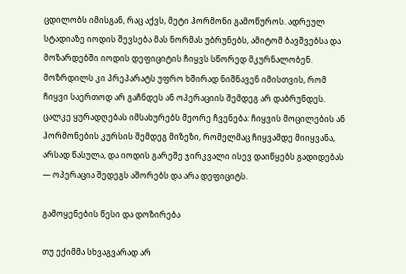ცდილობს იმისგან, რაც აქვს, მეტი ჰორმონი გამოწუროს. ადრეულ სტადიაზე იოდის შევსება მას ნორმას უბრუნებს, ამიტომ ბავშვებსა და მოზარდებში იოდის დეფიციტის ჩიყვს სწორედ მკურნალობენ. მოზრდილს კი პრეპარატს უფრო ხშირად ნიშნავენ იმისთვის, რომ ჩიყვი საერთოდ არ გაჩნდეს ან ოპერაციის შემდეგ არ დაბრუნდეს. ცალკე ყურადღებას იმსახურებს მეორე ჩვენება: ჩიყვის მოცილების ან ჰორმონების კურსის შემდეგ მიზეზი, რომელმაც ჩიყვამდე მიიყვანა, არსად წასულა, და იოდის გარეშე ჯირკვალი ისევ დაიწყებს გადიდებას — ოპერაცია შედეგს აშორებს და არა დეფიციტს.

გამოყენების წესი და დოზირება

თუ ექიმმა სხვაგვარად არ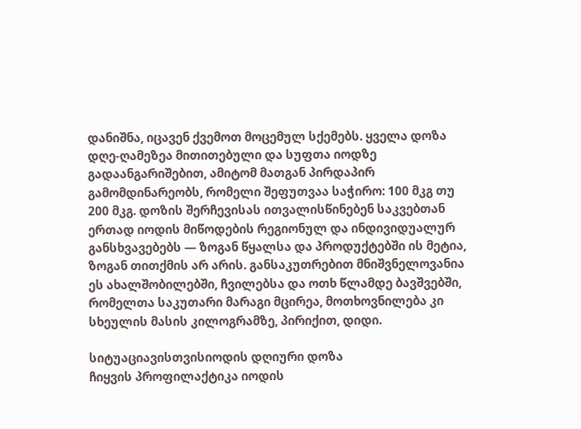დანიშნა, იცავენ ქვემოთ მოცემულ სქემებს. ყველა დოზა დღე-ღამეზეა მითითებული და სუფთა იოდზე გადაანგარიშებით, ამიტომ მათგან პირდაპირ გამომდინარეობს, რომელი შეფუთვაა საჭირო: 100 მკგ თუ 200 მკგ. დოზის შერჩევისას ითვალისწინებენ საკვებთან ერთად იოდის მიწოდების რეგიონულ და ინდივიდუალურ განსხვავებებს — ზოგან წყალსა და პროდუქტებში ის მეტია, ზოგან თითქმის არ არის. განსაკუთრებით მნიშვნელოვანია ეს ახალშობილებში, ჩვილებსა და ოთხ წლამდე ბავშვებში, რომელთა საკუთარი მარაგი მცირეა, მოთხოვნილება კი სხეულის მასის კილოგრამზე, პირიქით, დიდი.

სიტუაციავისთვისიოდის დღიური დოზა
ჩიყვის პროფილაქტიკა იოდის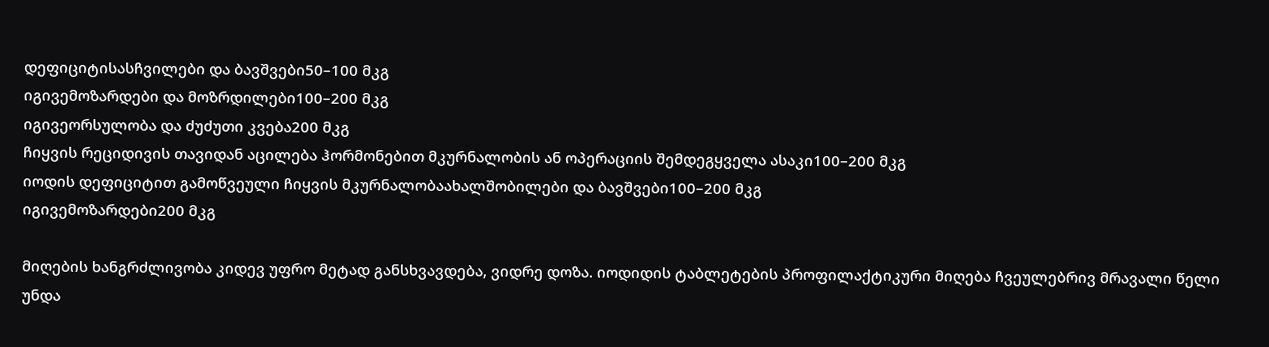დეფიციტისასჩვილები და ბავშვები50–100 მკგ
იგივემოზარდები და მოზრდილები100–200 მკგ
იგივეორსულობა და ძუძუთი კვება200 მკგ
ჩიყვის რეციდივის თავიდან აცილება ჰორმონებით მკურნალობის ან ოპერაციის შემდეგყველა ასაკი100–200 მკგ
იოდის დეფიციტით გამოწვეული ჩიყვის მკურნალობაახალშობილები და ბავშვები100–200 მკგ
იგივემოზარდები200 მკგ

მიღების ხანგრძლივობა კიდევ უფრო მეტად განსხვავდება, ვიდრე დოზა. იოდიდის ტაბლეტების პროფილაქტიკური მიღება ჩვეულებრივ მრავალი წელი უნდა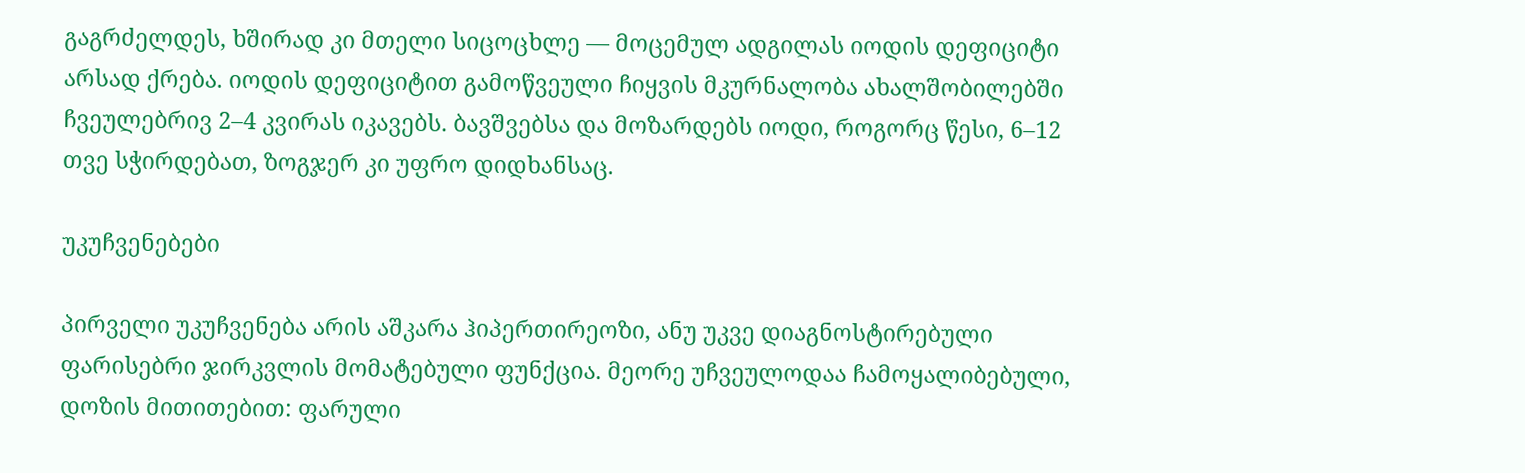გაგრძელდეს, ხშირად კი მთელი სიცოცხლე — მოცემულ ადგილას იოდის დეფიციტი არსად ქრება. იოდის დეფიციტით გამოწვეული ჩიყვის მკურნალობა ახალშობილებში ჩვეულებრივ 2–4 კვირას იკავებს. ბავშვებსა და მოზარდებს იოდი, როგორც წესი, 6–12 თვე სჭირდებათ, ზოგჯერ კი უფრო დიდხანსაც.

უკუჩვენებები

პირველი უკუჩვენება არის აშკარა ჰიპერთირეოზი, ანუ უკვე დიაგნოსტირებული ფარისებრი ჯირკვლის მომატებული ფუნქცია. მეორე უჩვეულოდაა ჩამოყალიბებული, დოზის მითითებით: ფარული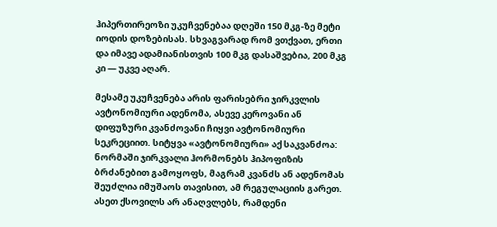ჰიპერთირეოზი უკუჩვენებაა დღეში 150 მკგ-ზე მეტი იოდის დოზებისას. სხვაგვარად რომ ვთქვათ, ერთი და იმავე ადამიანისთვის 100 მკგ დასაშვებია, 200 მკგ კი — უკვე აღარ.

მესამე უკუჩვენება არის ფარისებრი ჯირკვლის ავტონომიური ადენომა, ასევე კეროვანი ან დიფუზური კვანძოვანი ჩიყვი ავტონომიური სეკრეციით. სიტყვა «ავტონომიური» აქ საკვანძოა: ნორმაში ჯირკვალი ჰორმონებს ჰიპოფიზის ბრძანებით გამოყოფს, მაგრამ კვანძს ან ადენომას შეუძლია იმუშაოს თავისით, ამ რეგულაციის გარეთ. ასეთ ქსოვილს არ ანაღვლებს, რამდენი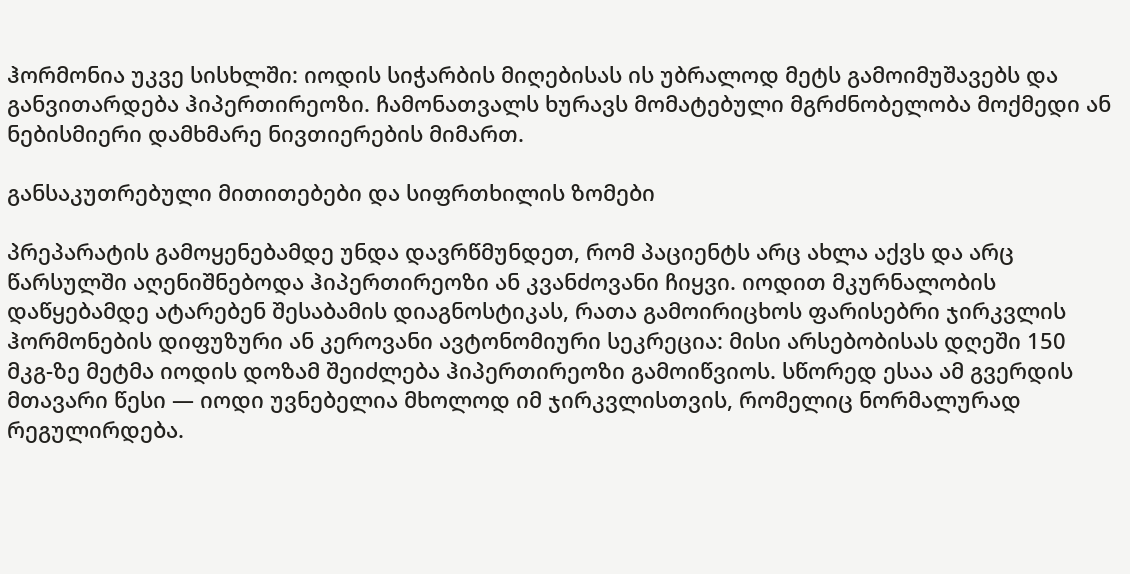ჰორმონია უკვე სისხლში: იოდის სიჭარბის მიღებისას ის უბრალოდ მეტს გამოიმუშავებს და განვითარდება ჰიპერთირეოზი. ჩამონათვალს ხურავს მომატებული მგრძნობელობა მოქმედი ან ნებისმიერი დამხმარე ნივთიერების მიმართ.

განსაკუთრებული მითითებები და სიფრთხილის ზომები

პრეპარატის გამოყენებამდე უნდა დავრწმუნდეთ, რომ პაციენტს არც ახლა აქვს და არც წარსულში აღენიშნებოდა ჰიპერთირეოზი ან კვანძოვანი ჩიყვი. იოდით მკურნალობის დაწყებამდე ატარებენ შესაბამის დიაგნოსტიკას, რათა გამოირიცხოს ფარისებრი ჯირკვლის ჰორმონების დიფუზური ან კეროვანი ავტონომიური სეკრეცია: მისი არსებობისას დღეში 150 მკგ-ზე მეტმა იოდის დოზამ შეიძლება ჰიპერთირეოზი გამოიწვიოს. სწორედ ესაა ამ გვერდის მთავარი წესი — იოდი უვნებელია მხოლოდ იმ ჯირკვლისთვის, რომელიც ნორმალურად რეგულირდება.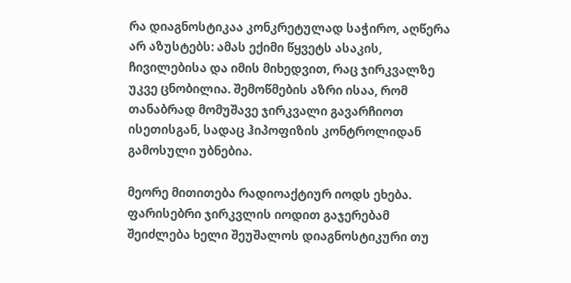რა დიაგნოსტიკაა კონკრეტულად საჭირო, აღწერა არ აზუსტებს: ამას ექიმი წყვეტს ასაკის, ჩივილებისა და იმის მიხედვით, რაც ჯირკვალზე უკვე ცნობილია. შემოწმების აზრი ისაა, რომ თანაბრად მომუშავე ჯირკვალი გავარჩიოთ ისეთისგან, სადაც ჰიპოფიზის კონტროლიდან გამოსული უბნებია.

მეორე მითითება რადიოაქტიურ იოდს ეხება. ფარისებრი ჯირკვლის იოდით გაჯერებამ შეიძლება ხელი შეუშალოს დიაგნოსტიკური თუ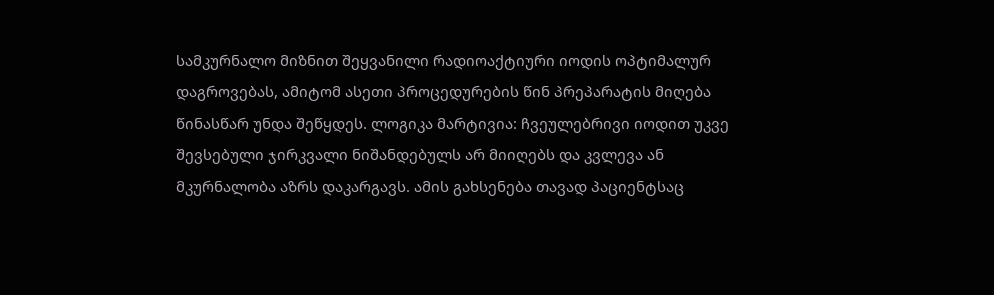სამკურნალო მიზნით შეყვანილი რადიოაქტიური იოდის ოპტიმალურ დაგროვებას, ამიტომ ასეთი პროცედურების წინ პრეპარატის მიღება წინასწარ უნდა შეწყდეს. ლოგიკა მარტივია: ჩვეულებრივი იოდით უკვე შევსებული ჯირკვალი ნიშანდებულს არ მიიღებს და კვლევა ან მკურნალობა აზრს დაკარგავს. ამის გახსენება თავად პაციენტსაც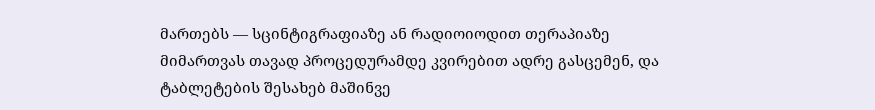მართებს — სცინტიგრაფიაზე ან რადიოიოდით თერაპიაზე მიმართვას თავად პროცედურამდე კვირებით ადრე გასცემენ, და ტაბლეტების შესახებ მაშინვე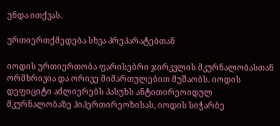უნდა ითქვას.

ურთიერთქმედება სხვა პრეპარატებთან

იოდის ურთიერთობა ფარისებრი ჯირკვლის მკურნალობასთან ორმხრივია და ორივე მიმართულებით მუშაობს. იოდის დეფიციტი აძლიერებს პასუხს ანტითირეოიდულ მკურნალობაზე ჰიპერთირეოზისას, იოდის სიჭარბე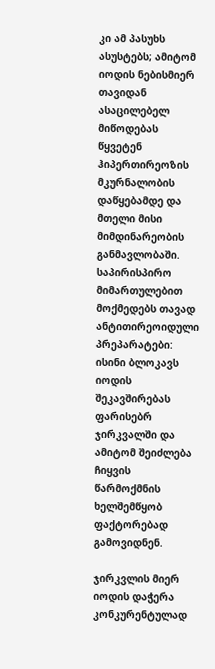კი ამ პასუხს ასუსტებს; ამიტომ იოდის ნებისმიერ თავიდან ასაცილებელ მიწოდებას წყვეტენ ჰიპერთირეოზის მკურნალობის დაწყებამდე და მთელი მისი მიმდინარეობის განმავლობაში. საპირისპირო მიმართულებით მოქმედებს თავად ანტითირეოიდული პრეპარატები: ისინი ბლოკავს იოდის შეკავშირებას ფარისებრ ჯირკვალში და ამიტომ შეიძლება ჩიყვის წარმოქმნის ხელშემწყობ ფაქტორებად გამოვიდნენ.

ჯირკვლის მიერ იოდის დაჭერა კონკურენტულად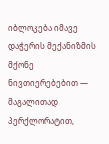იბლოკება იმავე დაჭერის მექანიზმის მქონე ნივთიერებებით — მაგალითად პერქლორატით,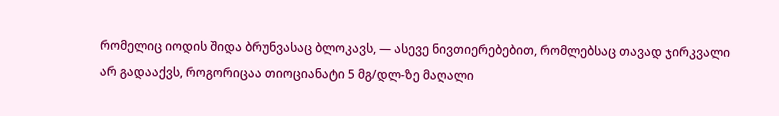რომელიც იოდის შიდა ბრუნვასაც ბლოკავს, — ასევე ნივთიერებებით, რომლებსაც თავად ჯირკვალი არ გადააქვს, როგორიცაა თიოციანატი 5 მგ/დლ-ზე მაღალი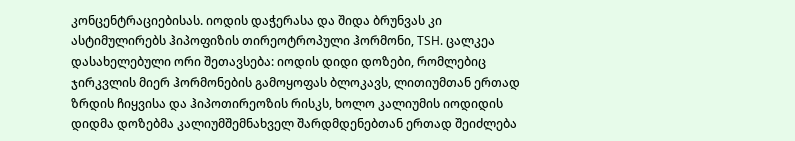კონცენტრაციებისას. იოდის დაჭერასა და შიდა ბრუნვას კი ასტიმულირებს ჰიპოფიზის თირეოტროპული ჰორმონი, TSH. ცალკეა დასახელებული ორი შეთავსება: იოდის დიდი დოზები, რომლებიც ჯირკვლის მიერ ჰორმონების გამოყოფას ბლოკავს, ლითიუმთან ერთად ზრდის ჩიყვისა და ჰიპოთირეოზის რისკს, ხოლო კალიუმის იოდიდის დიდმა დოზებმა კალიუმშემნახველ შარდმდენებთან ერთად შეიძლება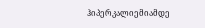ჰიპერკალიემიამდე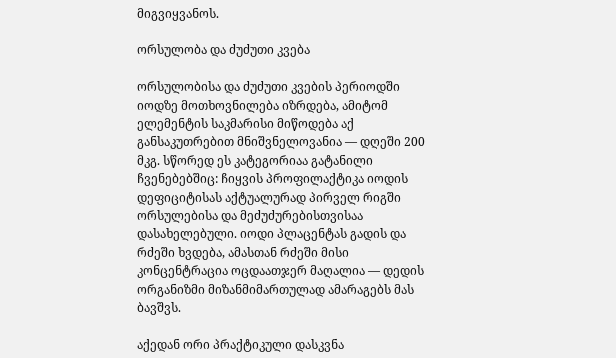მიგვიყვანოს.

ორსულობა და ძუძუთი კვება

ორსულობისა და ძუძუთი კვების პერიოდში იოდზე მოთხოვნილება იზრდება, ამიტომ ელემენტის საკმარისი მიწოდება აქ განსაკუთრებით მნიშვნელოვანია — დღეში 200 მკგ. სწორედ ეს კატეგორიაა გატანილი ჩვენებებშიც: ჩიყვის პროფილაქტიკა იოდის დეფიციტისას აქტუალურად პირველ რიგში ორსულებისა და მეძუძურებისთვისაა დასახელებული. იოდი პლაცენტას გადის და რძეში ხვდება, ამასთან რძეში მისი კონცენტრაცია ოცდაათჯერ მაღალია — დედის ორგანიზმი მიზანმიმართულად ამარაგებს მას ბავშვს.

აქედან ორი პრაქტიკული დასკვნა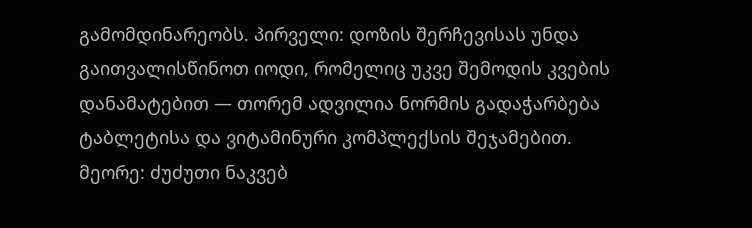გამომდინარეობს. პირველი: დოზის შერჩევისას უნდა გაითვალისწინოთ იოდი, რომელიც უკვე შემოდის კვების დანამატებით — თორემ ადვილია ნორმის გადაჭარბება ტაბლეტისა და ვიტამინური კომპლექსის შეჯამებით. მეორე: ძუძუთი ნაკვებ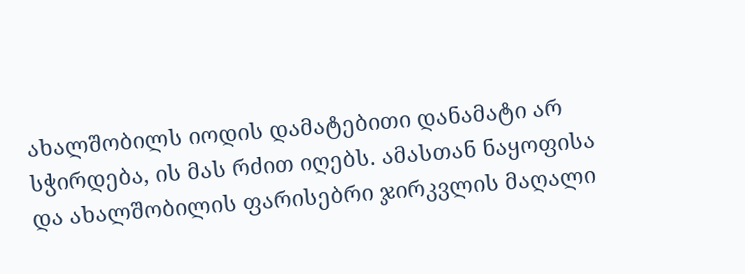ახალშობილს იოდის დამატებითი დანამატი არ სჭირდება, ის მას რძით იღებს. ამასთან ნაყოფისა და ახალშობილის ფარისებრი ჯირკვლის მაღალი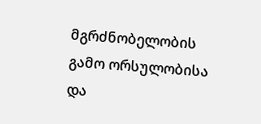მგრძნობელობის გამო ორსულობისა და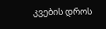კვების დროს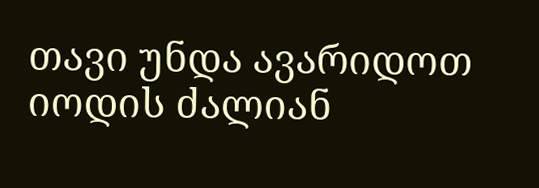თავი უნდა ავარიდოთ იოდის ძალიან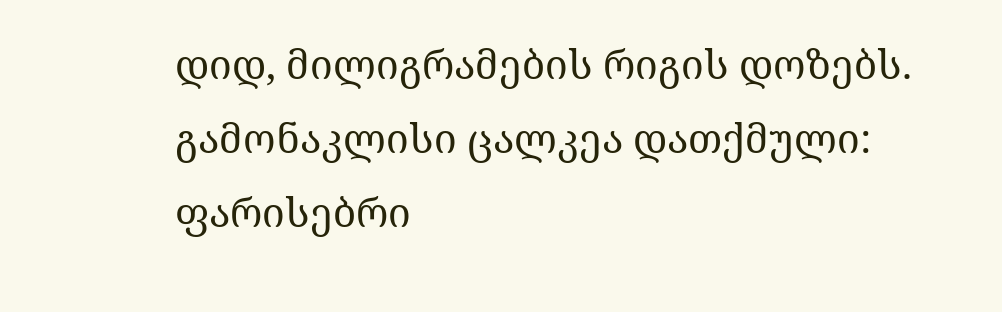დიდ, მილიგრამების რიგის დოზებს. გამონაკლისი ცალკეა დათქმული: ფარისებრი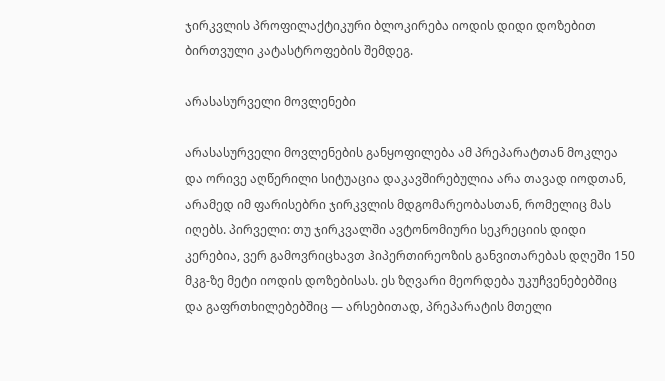ჯირკვლის პროფილაქტიკური ბლოკირება იოდის დიდი დოზებით ბირთვული კატასტროფების შემდეგ.

არასასურველი მოვლენები

არასასურველი მოვლენების განყოფილება ამ პრეპარატთან მოკლეა და ორივე აღწერილი სიტუაცია დაკავშირებულია არა თავად იოდთან, არამედ იმ ფარისებრი ჯირკვლის მდგომარეობასთან, რომელიც მას იღებს. პირველი: თუ ჯირკვალში ავტონომიური სეკრეციის დიდი კერებია, ვერ გამოვრიცხავთ ჰიპერთირეოზის განვითარებას დღეში 150 მკგ-ზე მეტი იოდის დოზებისას. ეს ზღვარი მეორდება უკუჩვენებებშიც და გაფრთხილებებშიც — არსებითად, პრეპარატის მთელი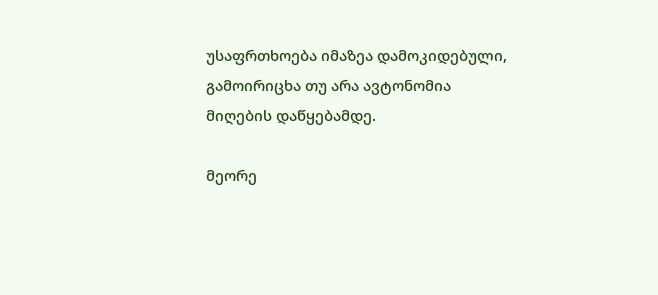უსაფრთხოება იმაზეა დამოკიდებული, გამოირიცხა თუ არა ავტონომია მიღების დაწყებამდე.

მეორე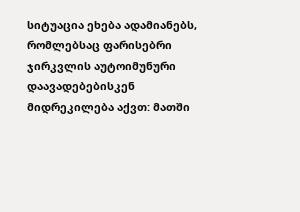სიტუაცია ეხება ადამიანებს, რომლებსაც ფარისებრი ჯირკვლის აუტოიმუნური დაავადებებისკენ მიდრეკილება აქვთ: მათში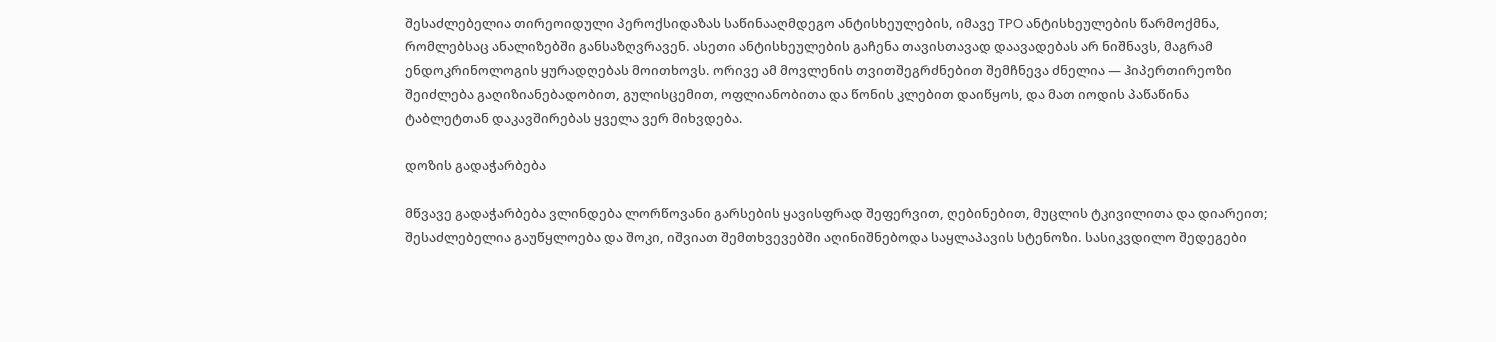შესაძლებელია თირეოიდული პეროქსიდაზას საწინააღმდეგო ანტისხეულების, იმავე TPO ანტისხეულების წარმოქმნა, რომლებსაც ანალიზებში განსაზღვრავენ. ასეთი ანტისხეულების გაჩენა თავისთავად დაავადებას არ ნიშნავს, მაგრამ ენდოკრინოლოგის ყურადღებას მოითხოვს. ორივე ამ მოვლენის თვითშეგრძნებით შემჩნევა ძნელია — ჰიპერთირეოზი შეიძლება გაღიზიანებადობით, გულისცემით, ოფლიანობითა და წონის კლებით დაიწყოს, და მათ იოდის პაწაწინა ტაბლეტთან დაკავშირებას ყველა ვერ მიხვდება.

დოზის გადაჭარბება

მწვავე გადაჭარბება ვლინდება ლორწოვანი გარსების ყავისფრად შეფერვით, ღებინებით, მუცლის ტკივილითა და დიარეით; შესაძლებელია გაუწყლოება და შოკი, იშვიათ შემთხვევებში აღინიშნებოდა საყლაპავის სტენოზი. სასიკვდილო შედეგები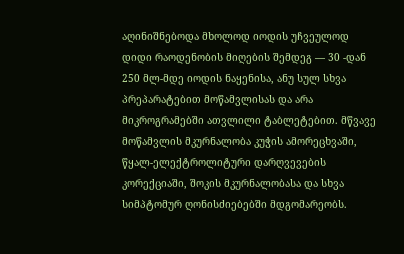აღინიშნებოდა მხოლოდ იოდის უჩვეულოდ დიდი რაოდენობის მიღების შემდეგ — 30 -დან 250 მლ-მდე იოდის ნაყენისა, ანუ სულ სხვა პრეპარატებით მოწამვლისას და არა მიკროგრამებში ათვლილი ტაბლეტებით. მწვავე მოწამვლის მკურნალობა კუჭის ამორეცხვაში, წყალ-ელექტროლიტური დარღვევების კორექციაში, შოკის მკურნალობასა და სხვა სიმპტომურ ღონისძიებებში მდგომარეობს.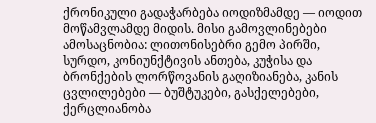ქრონიკული გადაჭარბება იოდიზმამდე — იოდით მოწამვლამდე მიდის. მისი გამოვლინებები ამოსაცნობია: ლითონისებრი გემო პირში, სურდო, კონიუნქტივის ანთება, კუჭისა და ბრონქების ლორწოვანის გაღიზიანება, კანის ცვლილებები — ბუშტუკები, გასქელებები, ქერცლიანობა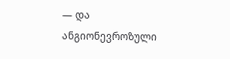— და ანგიონევროზული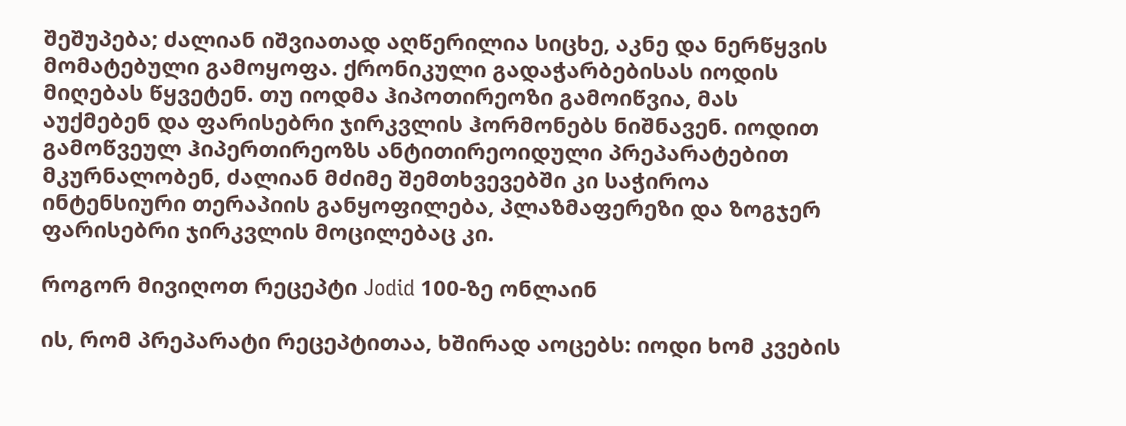შეშუპება; ძალიან იშვიათად აღწერილია სიცხე, აკნე და ნერწყვის მომატებული გამოყოფა. ქრონიკული გადაჭარბებისას იოდის მიღებას წყვეტენ. თუ იოდმა ჰიპოთირეოზი გამოიწვია, მას აუქმებენ და ფარისებრი ჯირკვლის ჰორმონებს ნიშნავენ. იოდით გამოწვეულ ჰიპერთირეოზს ანტითირეოიდული პრეპარატებით მკურნალობენ, ძალიან მძიმე შემთხვევებში კი საჭიროა ინტენსიური თერაპიის განყოფილება, პლაზმაფერეზი და ზოგჯერ ფარისებრი ჯირკვლის მოცილებაც კი.

როგორ მივიღოთ რეცეპტი Jodid 100-ზე ონლაინ

ის, რომ პრეპარატი რეცეპტითაა, ხშირად აოცებს: იოდი ხომ კვების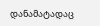დანამატადაც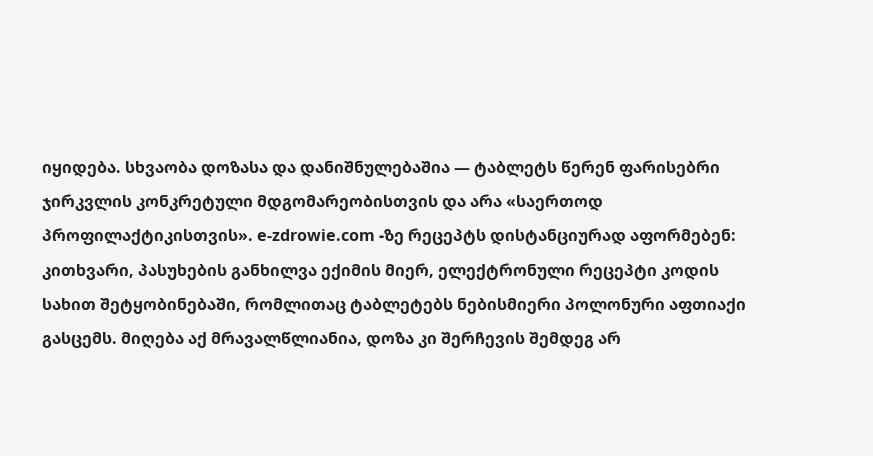იყიდება. სხვაობა დოზასა და დანიშნულებაშია — ტაბლეტს წერენ ფარისებრი ჯირკვლის კონკრეტული მდგომარეობისთვის და არა «საერთოდ პროფილაქტიკისთვის». e-zdrowie.com -ზე რეცეპტს დისტანციურად აფორმებენ: კითხვარი, პასუხების განხილვა ექიმის მიერ, ელექტრონული რეცეპტი კოდის სახით შეტყობინებაში, რომლითაც ტაბლეტებს ნებისმიერი პოლონური აფთიაქი გასცემს. მიღება აქ მრავალწლიანია, დოზა კი შერჩევის შემდეგ არ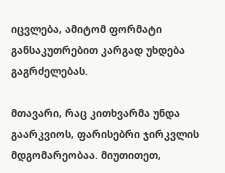იცვლება, ამიტომ ფორმატი განსაკუთრებით კარგად უხდება გაგრძელებას.

მთავარი, რაც კითხვარმა უნდა გაარკვიოს, ფარისებრი ჯირკვლის მდგომარეობაა. მიუთითეთ,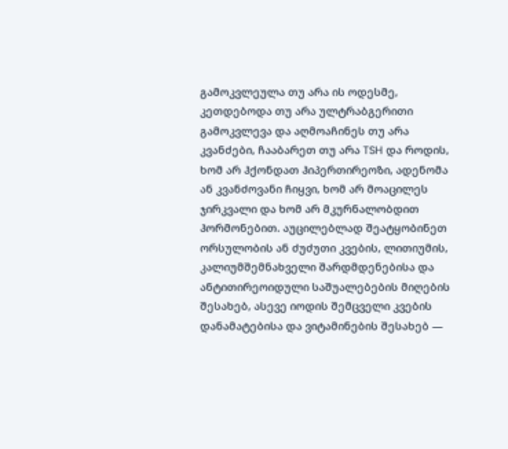გამოკვლეულა თუ არა ის ოდესმე, კეთდებოდა თუ არა ულტრაბგერითი გამოკვლევა და აღმოაჩინეს თუ არა კვანძები, ჩააბარეთ თუ არა TSH და როდის, ხომ არ ჰქონდათ ჰიპერთირეოზი, ადენომა ან კვანძოვანი ჩიყვი, ხომ არ მოაცილეს ჯირკვალი და ხომ არ მკურნალობდით ჰორმონებით. აუცილებლად შეატყობინეთ ორსულობის ან ძუძუთი კვების, ლითიუმის, კალიუმშემნახველი შარდმდენებისა და ანტითირეოიდული საშუალებების მიღების შესახებ, ასევე იოდის შემცველი კვების დანამატებისა და ვიტამინების შესახებ —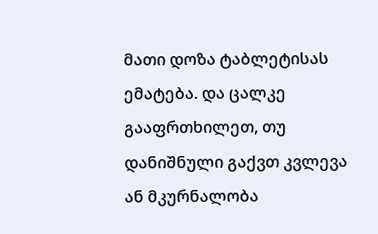მათი დოზა ტაბლეტისას ემატება. და ცალკე გააფრთხილეთ, თუ დანიშნული გაქვთ კვლევა ან მკურნალობა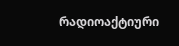რადიოაქტიური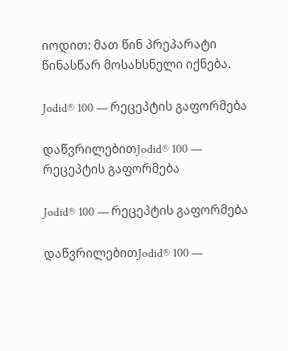იოდით: მათ წინ პრეპარატი წინასწარ მოსახსნელი იქნება.

Jodid® 100 — რეცეპტის გაფორმება

დაწვრილებითJodid® 100 — რეცეპტის გაფორმება

Jodid® 100 — რეცეპტის გაფორმება

დაწვრილებითJodid® 100 —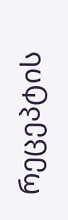რეცეპტის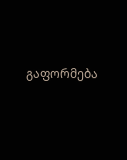გაფორმება